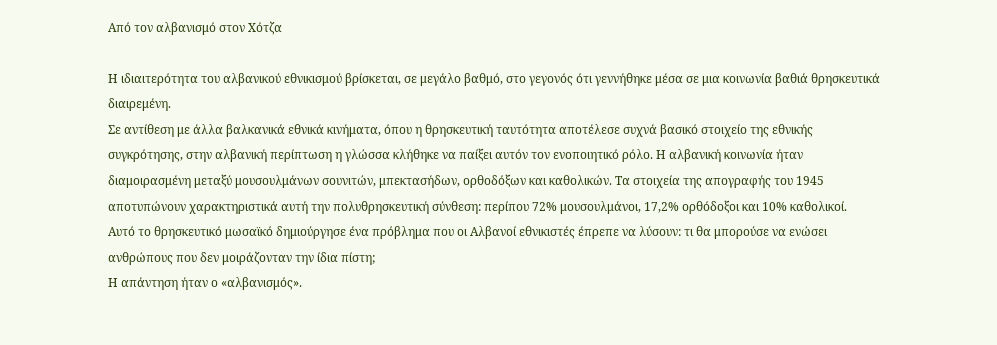Από τον αλβανισμό στον Χότζα

Η ιδιαιτερότητα του αλβανικού εθνικισμού βρίσκεται, σε μεγάλο βαθμό, στο γεγονός ότι γεννήθηκε μέσα σε μια κοινωνία βαθιά θρησκευτικά διαιρεμένη.
Σε αντίθεση με άλλα βαλκανικά εθνικά κινήματα, όπου η θρησκευτική ταυτότητα αποτέλεσε συχνά βασικό στοιχείο της εθνικής συγκρότησης, στην αλβανική περίπτωση η γλώσσα κλήθηκε να παίξει αυτόν τον ενοποιητικό ρόλο. Η αλβανική κοινωνία ήταν διαμοιρασμένη μεταξύ μουσουλμάνων σουνιτών, μπεκτασήδων, ορθοδόξων και καθολικών. Τα στοιχεία της απογραφής του 1945 αποτυπώνουν χαρακτηριστικά αυτή την πολυθρησκευτική σύνθεση: περίπου 72% μουσουλμάνοι, 17,2% ορθόδοξοι και 10% καθολικοί.
Αυτό το θρησκευτικό μωσαϊκό δημιούργησε ένα πρόβλημα που οι Αλβανοί εθνικιστές έπρεπε να λύσουν: τι θα μπορούσε να ενώσει ανθρώπους που δεν μοιράζονταν την ίδια πίστη;
Η απάντηση ήταν ο «αλβανισμός».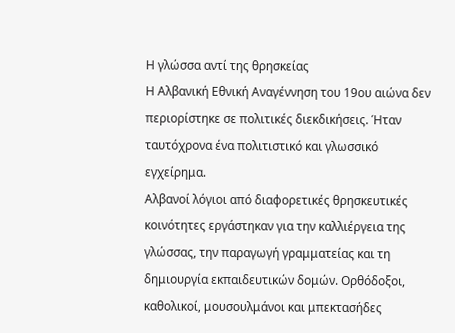Η γλώσσα αντί της θρησκείας
Η Αλβανική Εθνική Αναγέννηση του 19ου αιώνα δεν περιορίστηκε σε πολιτικές διεκδικήσεις. Ήταν ταυτόχρονα ένα πολιτιστικό και γλωσσικό εγχείρημα.
Αλβανοί λόγιοι από διαφορετικές θρησκευτικές κοινότητες εργάστηκαν για την καλλιέργεια της γλώσσας, την παραγωγή γραμματείας και τη δημιουργία εκπαιδευτικών δομών. Ορθόδοξοι, καθολικοί, μουσουλμάνοι και μπεκτασήδες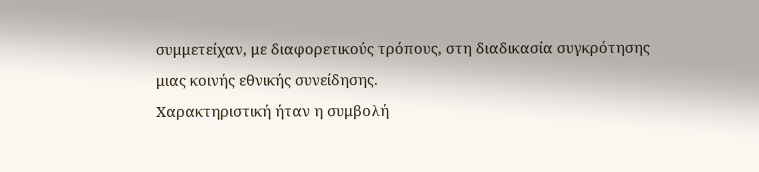συμμετείχαν, με διαφορετικούς τρόπους, στη διαδικασία συγκρότησης μιας κοινής εθνικής συνείδησης.
Χαρακτηριστική ήταν η συμβολή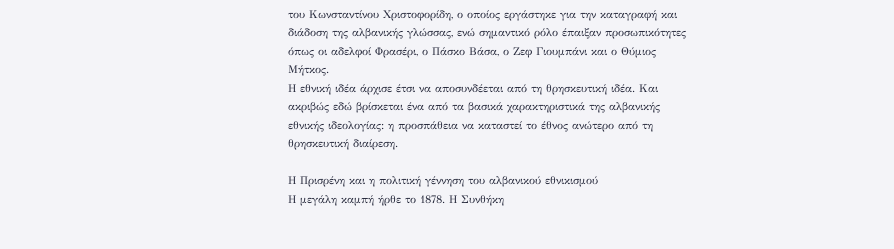του Κωνσταντίνου Χριστοφορίδη, ο οποίος εργάστηκε για την καταγραφή και διάδοση της αλβανικής γλώσσας, ενώ σημαντικό ρόλο έπαιξαν προσωπικότητες όπως οι αδελφοί Φρασέρι, ο Πάσκο Βάσα, ο Ζεφ Γιουμπάνι και ο Θύμιος Μήτκος.
Η εθνική ιδέα άρχισε έτσι να αποσυνδέεται από τη θρησκευτική ιδέα. Και ακριβώς εδώ βρίσκεται ένα από τα βασικά χαρακτηριστικά της αλβανικής εθνικής ιδεολογίας: η προσπάθεια να καταστεί το έθνος ανώτερο από τη θρησκευτική διαίρεση.

Η Πρισρένη και η πολιτική γέννηση του αλβανικού εθνικισμού
Η μεγάλη καμπή ήρθε το 1878. Η Συνθήκη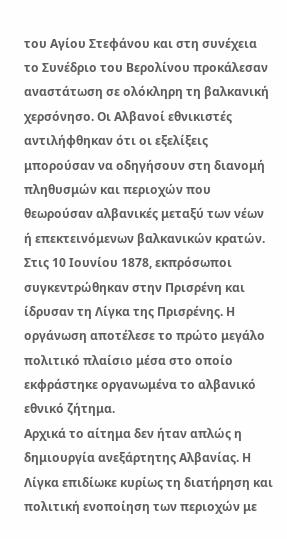του Αγίου Στεφάνου και στη συνέχεια το Συνέδριο του Βερολίνου προκάλεσαν αναστάτωση σε ολόκληρη τη βαλκανική χερσόνησο. Οι Αλβανοί εθνικιστές αντιλήφθηκαν ότι οι εξελίξεις μπορούσαν να οδηγήσουν στη διανομή πληθυσμών και περιοχών που θεωρούσαν αλβανικές μεταξύ των νέων ή επεκτεινόμενων βαλκανικών κρατών.
Στις 10 Ιουνίου 1878, εκπρόσωποι συγκεντρώθηκαν στην Πρισρένη και ίδρυσαν τη Λίγκα της Πρισρένης. Η οργάνωση αποτέλεσε το πρώτο μεγάλο πολιτικό πλαίσιο μέσα στο οποίο εκφράστηκε οργανωμένα το αλβανικό εθνικό ζήτημα.
Αρχικά το αίτημα δεν ήταν απλώς η δημιουργία ανεξάρτητης Αλβανίας. Η Λίγκα επιδίωκε κυρίως τη διατήρηση και πολιτική ενοποίηση των περιοχών με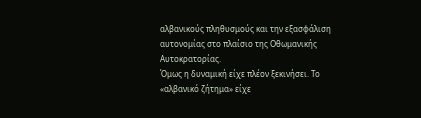αλβανικούς πληθυσμούς και την εξασφάλιση αυτονομίας στο πλαίσιο της Οθωμανικής Αυτοκρατορίας.
Όμως η δυναμική είχε πλέον ξεκινήσει. Το «αλβανικό ζήτημα» είχε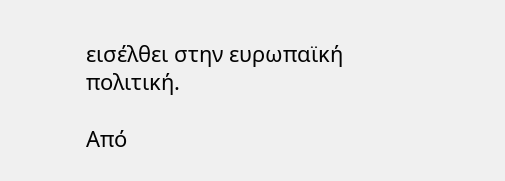εισέλθει στην ευρωπαϊκή πολιτική.

Από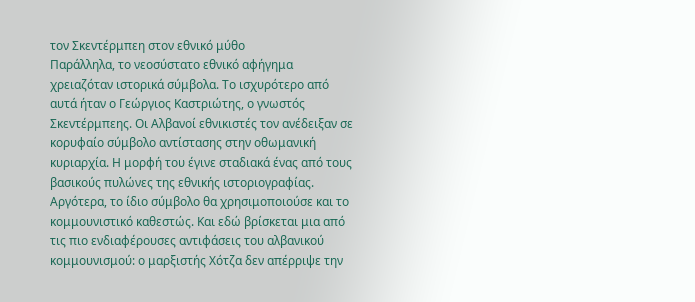τον Σκεντέρμπεη στον εθνικό μύθο
Παράλληλα, το νεοσύστατο εθνικό αφήγημα χρειαζόταν ιστορικά σύμβολα. Το ισχυρότερο από αυτά ήταν ο Γεώργιος Καστριώτης, ο γνωστός Σκεντέρμπεης. Οι Αλβανοί εθνικιστές τον ανέδειξαν σε κορυφαίο σύμβολο αντίστασης στην οθωμανική κυριαρχία. Η μορφή του έγινε σταδιακά ένας από τους βασικούς πυλώνες της εθνικής ιστοριογραφίας. Αργότερα, το ίδιο σύμβολο θα χρησιμοποιούσε και το κομμουνιστικό καθεστώς. Και εδώ βρίσκεται μια από τις πιο ενδιαφέρουσες αντιφάσεις του αλβανικού κομμουνισμού: ο μαρξιστής Χότζα δεν απέρριψε την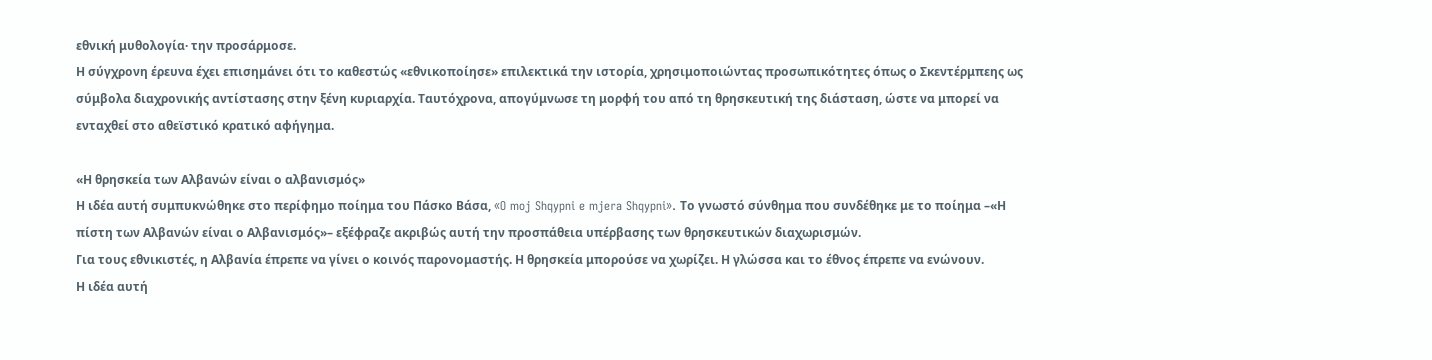εθνική μυθολογία· την προσάρμοσε.
Η σύγχρονη έρευνα έχει επισημάνει ότι το καθεστώς «εθνικοποίησε» επιλεκτικά την ιστορία, χρησιμοποιώντας προσωπικότητες όπως ο Σκεντέρμπεης ως σύμβολα διαχρονικής αντίστασης στην ξένη κυριαρχία. Ταυτόχρονα, απογύμνωσε τη μορφή του από τη θρησκευτική της διάσταση, ώστε να μπορεί να ενταχθεί στο αθεϊστικό κρατικό αφήγημα.

«Η θρησκεία των Αλβανών είναι ο αλβανισμός»
Η ιδέα αυτή συμπυκνώθηκε στο περίφημο ποίημα του Πάσκο Βάσα, «O moj Shqypni e mjera Shqypni». Το γνωστό σύνθημα που συνδέθηκε με το ποίημα –«Η πίστη των Αλβανών είναι ο Αλβανισμός»– εξέφραζε ακριβώς αυτή την προσπάθεια υπέρβασης των θρησκευτικών διαχωρισμών.
Για τους εθνικιστές, η Αλβανία έπρεπε να γίνει ο κοινός παρονομαστής. Η θρησκεία μπορούσε να χωρίζει. Η γλώσσα και το έθνος έπρεπε να ενώνουν.
Η ιδέα αυτή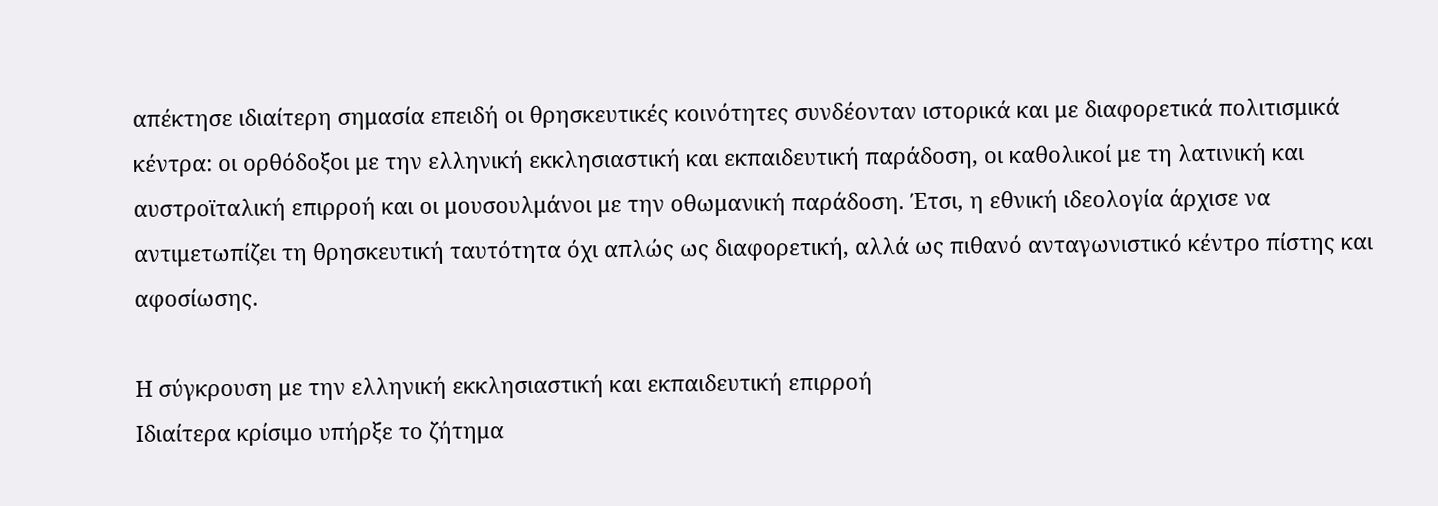απέκτησε ιδιαίτερη σημασία επειδή οι θρησκευτικές κοινότητες συνδέονταν ιστορικά και με διαφορετικά πολιτισμικά κέντρα: οι ορθόδοξοι με την ελληνική εκκλησιαστική και εκπαιδευτική παράδοση, οι καθολικοί με τη λατινική και αυστροϊταλική επιρροή και οι μουσουλμάνοι με την οθωμανική παράδοση. Έτσι, η εθνική ιδεολογία άρχισε να αντιμετωπίζει τη θρησκευτική ταυτότητα όχι απλώς ως διαφορετική, αλλά ως πιθανό ανταγωνιστικό κέντρο πίστης και αφοσίωσης.

Η σύγκρουση με την ελληνική εκκλησιαστική και εκπαιδευτική επιρροή
Ιδιαίτερα κρίσιμο υπήρξε το ζήτημα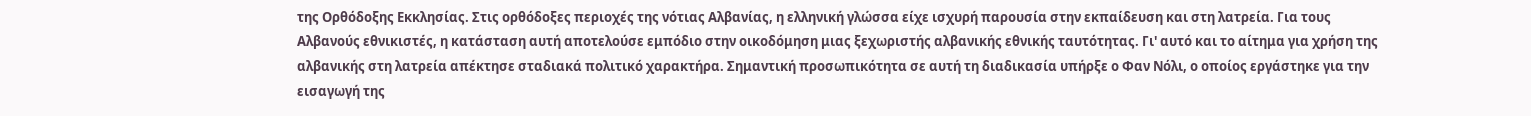της Ορθόδοξης Εκκλησίας. Στις ορθόδοξες περιοχές της νότιας Αλβανίας, η ελληνική γλώσσα είχε ισχυρή παρουσία στην εκπαίδευση και στη λατρεία. Για τους Αλβανούς εθνικιστές, η κατάσταση αυτή αποτελούσε εμπόδιο στην οικοδόμηση μιας ξεχωριστής αλβανικής εθνικής ταυτότητας. Γι' αυτό και το αίτημα για χρήση της αλβανικής στη λατρεία απέκτησε σταδιακά πολιτικό χαρακτήρα. Σημαντική προσωπικότητα σε αυτή τη διαδικασία υπήρξε ο Φαν Νόλι, ο οποίος εργάστηκε για την εισαγωγή της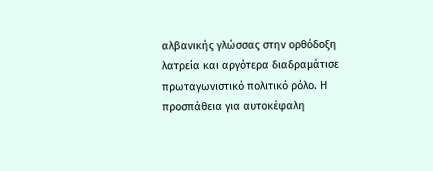αλβανικής γλώσσας στην ορθόδοξη λατρεία και αργότερα διαδραμάτισε πρωταγωνιστικό πολιτικό ρόλο. Η προσπάθεια για αυτοκέφαλη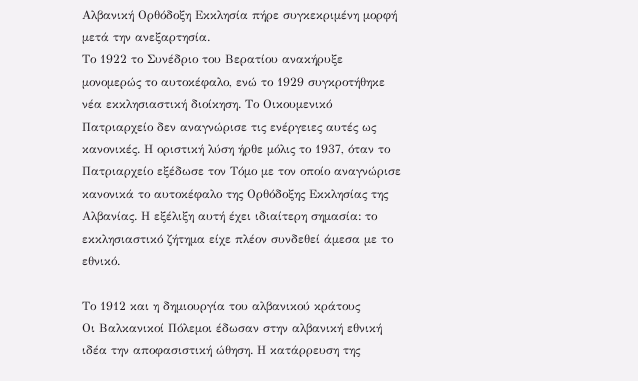Αλβανική Ορθόδοξη Εκκλησία πήρε συγκεκριμένη μορφή μετά την ανεξαρτησία.
Το 1922 το Συνέδριο του Βερατίου ανακήρυξε μονομερώς το αυτοκέφαλο, ενώ το 1929 συγκροτήθηκε νέα εκκλησιαστική διοίκηση. Το Οικουμενικό Πατριαρχείο δεν αναγνώρισε τις ενέργειες αυτές ως κανονικές. Η οριστική λύση ήρθε μόλις το 1937, όταν το Πατριαρχείο εξέδωσε τον Τόμο με τον οποίο αναγνώρισε κανονικά το αυτοκέφαλο της Ορθόδοξης Εκκλησίας της Αλβανίας. Η εξέλιξη αυτή έχει ιδιαίτερη σημασία: το εκκλησιαστικό ζήτημα είχε πλέον συνδεθεί άμεσα με το εθνικό.

Το 1912 και η δημιουργία του αλβανικού κράτους
Οι Βαλκανικοί Πόλεμοι έδωσαν στην αλβανική εθνική ιδέα την αποφασιστική ώθηση. Η κατάρρευση της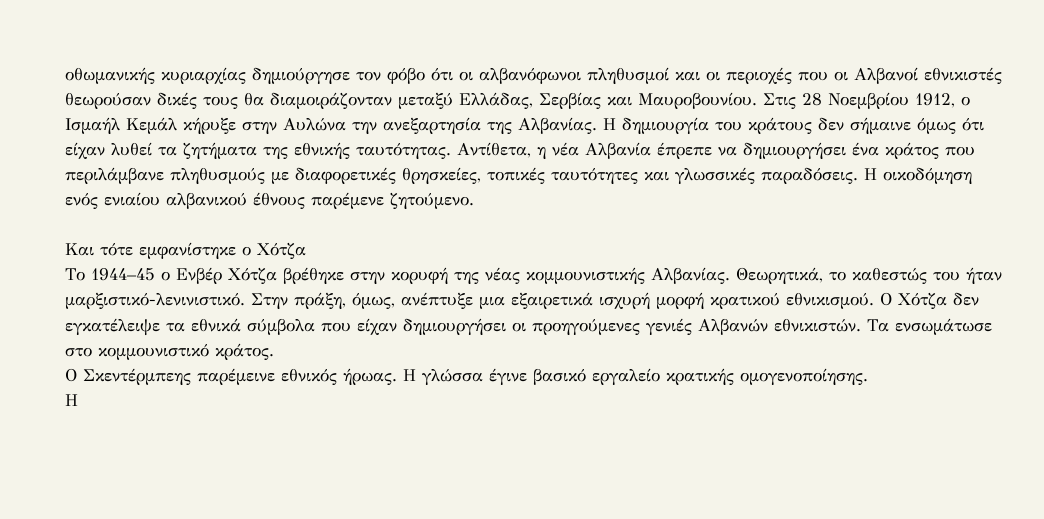οθωμανικής κυριαρχίας δημιούργησε τον φόβο ότι οι αλβανόφωνοι πληθυσμοί και οι περιοχές που οι Αλβανοί εθνικιστές θεωρούσαν δικές τους θα διαμοιράζονταν μεταξύ Ελλάδας, Σερβίας και Μαυροβουνίου. Στις 28 Νοεμβρίου 1912, ο Ισμαήλ Κεμάλ κήρυξε στην Αυλώνα την ανεξαρτησία της Αλβανίας. Η δημιουργία του κράτους δεν σήμαινε όμως ότι είχαν λυθεί τα ζητήματα της εθνικής ταυτότητας. Αντίθετα, η νέα Αλβανία έπρεπε να δημιουργήσει ένα κράτος που περιλάμβανε πληθυσμούς με διαφορετικές θρησκείες, τοπικές ταυτότητες και γλωσσικές παραδόσεις. Η οικοδόμηση ενός ενιαίου αλβανικού έθνους παρέμενε ζητούμενο.

Και τότε εμφανίστηκε ο Χότζα
Το 1944–45 ο Ενβέρ Χότζα βρέθηκε στην κορυφή της νέας κομμουνιστικής Αλβανίας. Θεωρητικά, το καθεστώς του ήταν μαρξιστικό-λενινιστικό. Στην πράξη, όμως, ανέπτυξε μια εξαιρετικά ισχυρή μορφή κρατικού εθνικισμού. Ο Χότζα δεν εγκατέλειψε τα εθνικά σύμβολα που είχαν δημιουργήσει οι προηγούμενες γενιές Αλβανών εθνικιστών. Τα ενσωμάτωσε στο κομμουνιστικό κράτος.
Ο Σκεντέρμπεης παρέμεινε εθνικός ήρωας. Η γλώσσα έγινε βασικό εργαλείο κρατικής ομογενοποίησης.
Η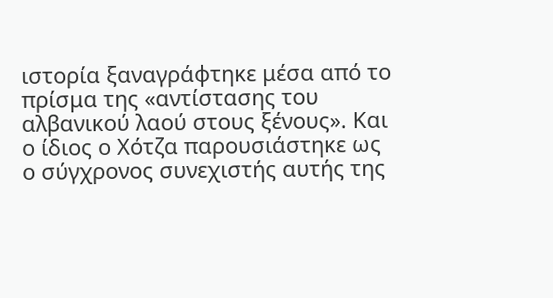ιστορία ξαναγράφτηκε μέσα από το πρίσμα της «αντίστασης του αλβανικού λαού στους ξένους». Και ο ίδιος ο Χότζα παρουσιάστηκε ως ο σύγχρονος συνεχιστής αυτής της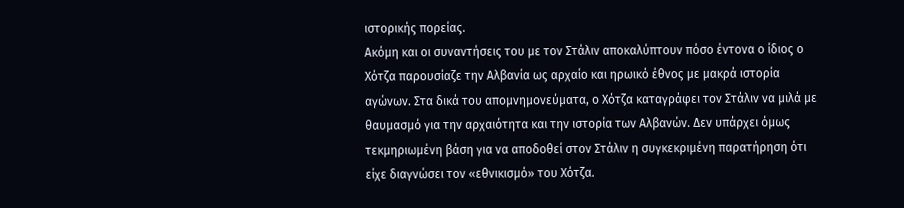ιστορικής πορείας.
Ακόμη και οι συναντήσεις του με τον Στάλιν αποκαλύπτουν πόσο έντονα ο ίδιος ο Χότζα παρουσίαζε την Αλβανία ως αρχαίο και ηρωικό έθνος με μακρά ιστορία αγώνων. Στα δικά του απομνημονεύματα, ο Χότζα καταγράφει τον Στάλιν να μιλά με θαυμασμό για την αρχαιότητα και την ιστορία των Αλβανών. Δεν υπάρχει όμως τεκμηριωμένη βάση για να αποδοθεί στον Στάλιν η συγκεκριμένη παρατήρηση ότι είχε διαγνώσει τον «εθνικισμό» του Χότζα.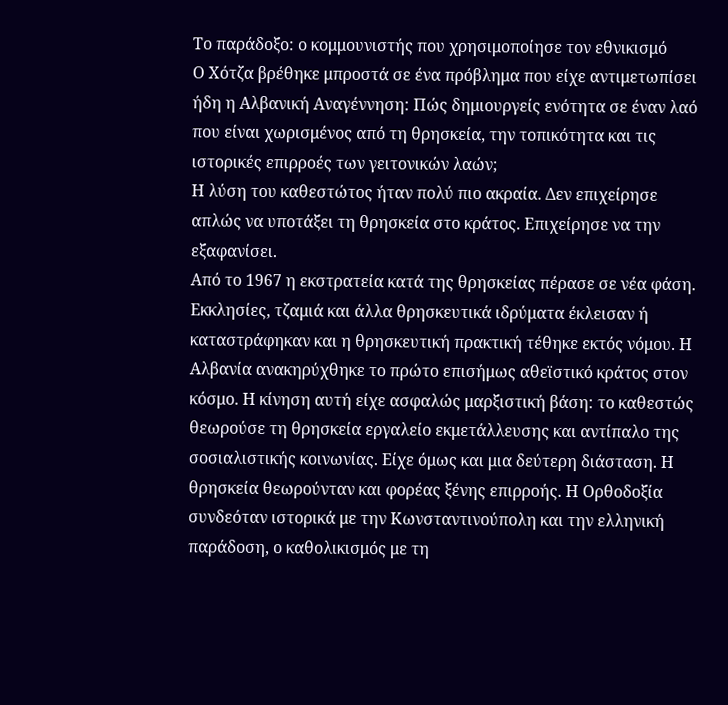Το παράδοξο: ο κομμουνιστής που χρησιμοποίησε τον εθνικισμό
Ο Χότζα βρέθηκε μπροστά σε ένα πρόβλημα που είχε αντιμετωπίσει ήδη η Αλβανική Αναγέννηση: Πώς δημιουργείς ενότητα σε έναν λαό που είναι χωρισμένος από τη θρησκεία, την τοπικότητα και τις ιστορικές επιρροές των γειτονικών λαών;
Η λύση του καθεστώτος ήταν πολύ πιο ακραία. Δεν επιχείρησε απλώς να υποτάξει τη θρησκεία στο κράτος. Επιχείρησε να την εξαφανίσει.
Από το 1967 η εκστρατεία κατά της θρησκείας πέρασε σε νέα φάση. Εκκλησίες, τζαμιά και άλλα θρησκευτικά ιδρύματα έκλεισαν ή καταστράφηκαν και η θρησκευτική πρακτική τέθηκε εκτός νόμου. Η Αλβανία ανακηρύχθηκε το πρώτο επισήμως αθεϊστικό κράτος στον κόσμο. Η κίνηση αυτή είχε ασφαλώς μαρξιστική βάση: το καθεστώς θεωρούσε τη θρησκεία εργαλείο εκμετάλλευσης και αντίπαλο της σοσιαλιστικής κοινωνίας. Είχε όμως και μια δεύτερη διάσταση. Η θρησκεία θεωρούνταν και φορέας ξένης επιρροής. Η Ορθοδοξία συνδεόταν ιστορικά με την Κωνσταντινούπολη και την ελληνική παράδοση, ο καθολικισμός με τη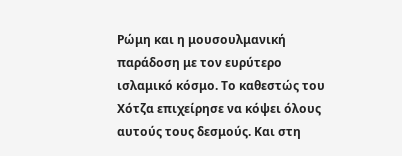Ρώμη και η μουσουλμανική παράδοση με τον ευρύτερο ισλαμικό κόσμο. Το καθεστώς του Χότζα επιχείρησε να κόψει όλους αυτούς τους δεσμούς. Και στη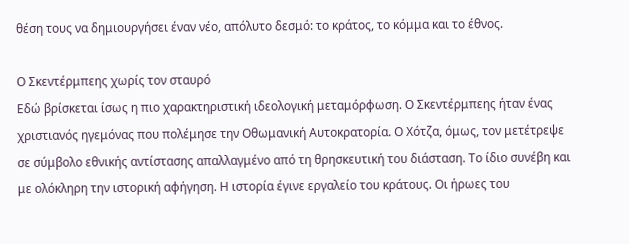θέση τους να δημιουργήσει έναν νέο, απόλυτο δεσμό: το κράτος, το κόμμα και το έθνος.

Ο Σκεντέρμπεης χωρίς τον σταυρό
Εδώ βρίσκεται ίσως η πιο χαρακτηριστική ιδεολογική μεταμόρφωση. Ο Σκεντέρμπεης ήταν ένας χριστιανός ηγεμόνας που πολέμησε την Οθωμανική Αυτοκρατορία. Ο Χότζα, όμως, τον μετέτρεψε σε σύμβολο εθνικής αντίστασης απαλλαγμένο από τη θρησκευτική του διάσταση. Το ίδιο συνέβη και με ολόκληρη την ιστορική αφήγηση. Η ιστορία έγινε εργαλείο του κράτους. Οι ήρωες του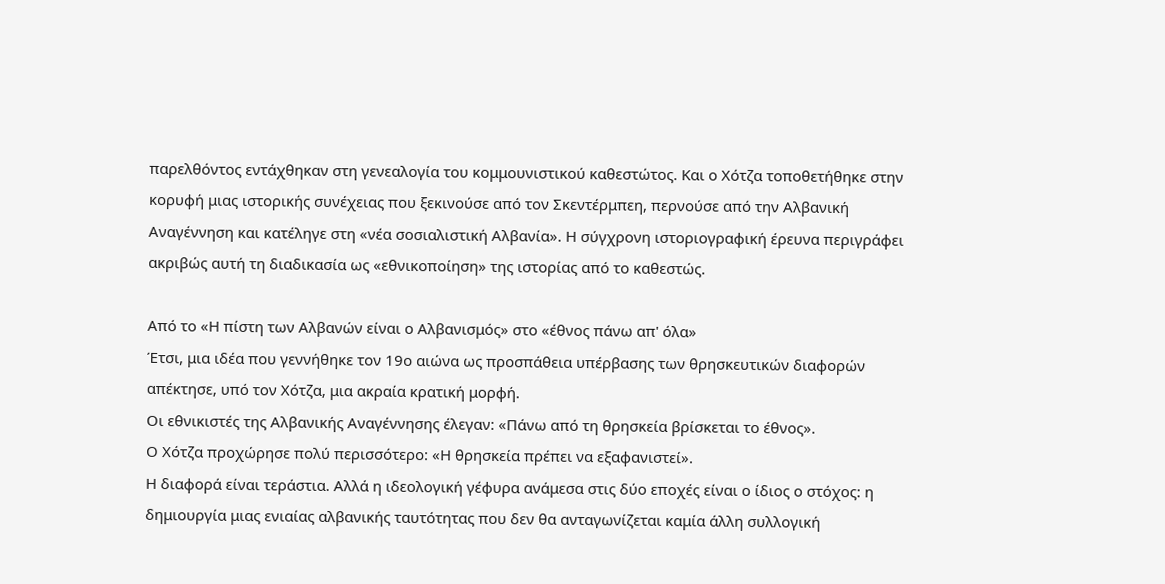παρελθόντος εντάχθηκαν στη γενεαλογία του κομμουνιστικού καθεστώτος. Και ο Χότζα τοποθετήθηκε στην κορυφή μιας ιστορικής συνέχειας που ξεκινούσε από τον Σκεντέρμπεη, περνούσε από την Αλβανική Αναγέννηση και κατέληγε στη «νέα σοσιαλιστική Αλβανία». Η σύγχρονη ιστοριογραφική έρευνα περιγράφει ακριβώς αυτή τη διαδικασία ως «εθνικοποίηση» της ιστορίας από το καθεστώς.

Από το «Η πίστη των Αλβανών είναι ο Αλβανισμός» στο «έθνος πάνω απ' όλα»
Έτσι, μια ιδέα που γεννήθηκε τον 19ο αιώνα ως προσπάθεια υπέρβασης των θρησκευτικών διαφορών απέκτησε, υπό τον Χότζα, μια ακραία κρατική μορφή.
Οι εθνικιστές της Αλβανικής Αναγέννησης έλεγαν: «Πάνω από τη θρησκεία βρίσκεται το έθνος».
Ο Χότζα προχώρησε πολύ περισσότερο: «Η θρησκεία πρέπει να εξαφανιστεί».
Η διαφορά είναι τεράστια. Αλλά η ιδεολογική γέφυρα ανάμεσα στις δύο εποχές είναι ο ίδιος ο στόχος: η δημιουργία μιας ενιαίας αλβανικής ταυτότητας που δεν θα ανταγωνίζεται καμία άλλη συλλογική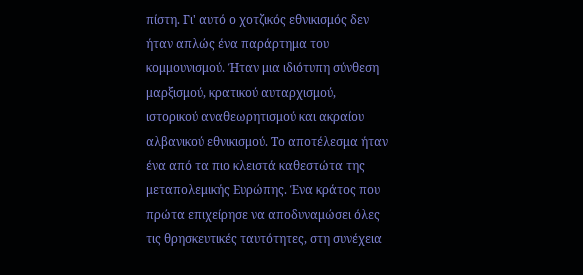πίστη. Γι' αυτό ο χοτζικός εθνικισμός δεν ήταν απλώς ένα παράρτημα του κομμουνισμού. Ήταν μια ιδιότυπη σύνθεση μαρξισμού, κρατικού αυταρχισμού, ιστορικού αναθεωρητισμού και ακραίου αλβανικού εθνικισμού. Το αποτέλεσμα ήταν ένα από τα πιο κλειστά καθεστώτα της μεταπολεμικής Ευρώπης. Ένα κράτος που πρώτα επιχείρησε να αποδυναμώσει όλες τις θρησκευτικές ταυτότητες, στη συνέχεια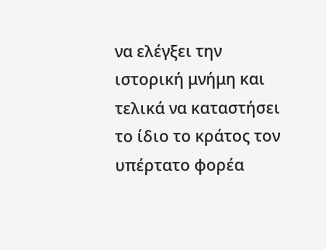να ελέγξει την ιστορική μνήμη και τελικά να καταστήσει το ίδιο το κράτος τον υπέρτατο φορέα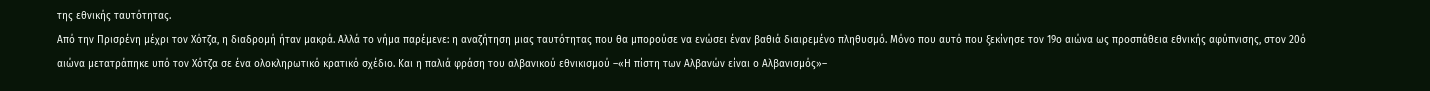της εθνικής ταυτότητας.
Από την Πρισρένη μέχρι τον Χότζα, η διαδρομή ήταν μακρά. Αλλά το νήμα παρέμενε: η αναζήτηση μιας ταυτότητας που θα μπορούσε να ενώσει έναν βαθιά διαιρεμένο πληθυσμό. Μόνο που αυτό που ξεκίνησε τον 19ο αιώνα ως προσπάθεια εθνικής αφύπνισης, στον 20ό αιώνα μετατράπηκε υπό τον Χότζα σε ένα ολοκληρωτικό κρατικό σχέδιο. Και η παλιά φράση του αλβανικού εθνικισμού –«Η πίστη των Αλβανών είναι ο Αλβανισμός»–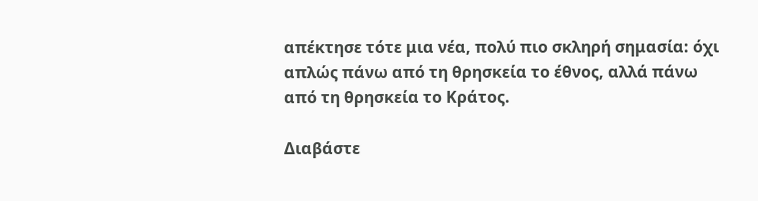απέκτησε τότε μια νέα, πολύ πιο σκληρή σημασία: όχι απλώς πάνω από τη θρησκεία το έθνος, αλλά πάνω από τη θρησκεία το Κράτος.

Διαβάστε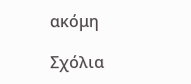ακόμη

Σχόλια